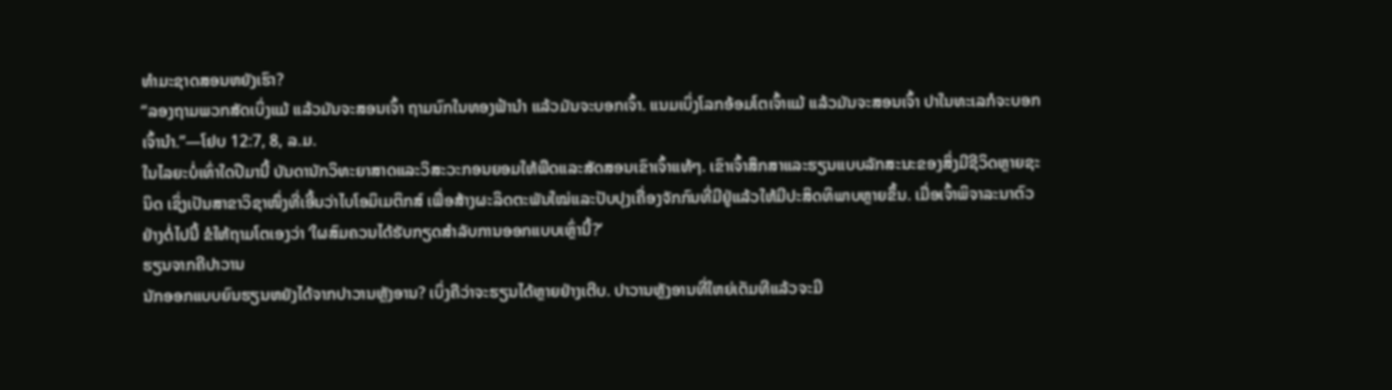ທຳມະຊາດສອນຫຍັງເຮົາ?
“ລອງຖາມພວກສັດເບິ່ງແມ້ ແລ້ວມັນຈະສອນເຈົ້າ ຖາມນົກໃນທອງຟ້ານຳ ແລ້ວມັນຈະບອກເຈົ້າ. ແນມເບິ່ງໂລກອ້ອມໂຕເຈົ້າແມ້ ແລ້ວມັນຈະສອນເຈົ້າ ປາໃນທະເລກໍຈະບອກເຈົ້ານຳ.”—ໂຢບ 12:7, 8, ລ.ມ.
ໃນໄລຍະບໍ່ເທົ່າໃດປີມານີ້ ບັນດານັກວິທະຍາສາດແລະວິສະວະກອນຍອມໃຫ້ພືດແລະສັດສອນເຂົາເຈົ້າແທ້ໆ. ເຂົາເຈົ້າສຶກສາແລະຮຽນແບບລັກສະນະຂອງສິ່ງມີຊີວິດຫຼາຍຊະນິດ ເຊິ່ງເປັນສາຂາວິຊາໜຶ່ງທີ່ເອີ້ນວ່າໄບໂອມິເມຕິກສ໌ ເພື່ອສ້າງຜະລິດຕະພັນໃໝ່ແລະປັບປຸງເຄື່ອງຈັກກົນທີ່ມີຢູ່ແລ້ວໃຫ້ມີປະສິດທິພາບຫຼາຍຂຶ້ນ. ເມື່ອເຈົ້າພິຈາລະນາຕົວຢ່າງຕໍ່ໄປນີ້ ຂໍໃຫ້ຖາມໂຕເອງວ່າ ‘ໃຜສົມຄວນໄດ້ຮັບກຽດສຳລັບການອອກແບບເຫຼົ່ານີ້?’
ຮຽນຈາກຄີປາວານ
ນັກອອກແບບຍົນຮຽນຫຍັງໄດ້ຈາກປາວານຫຼັງອານ? ເບິ່ງຄືວ່າຈະຮຽນໄດ້ຫຼາຍຢ່າງເຕີບ. ປາວານຫຼັງອານທີ່ໃຫຍ່ເຕັມທີແລ້ວຈະມີ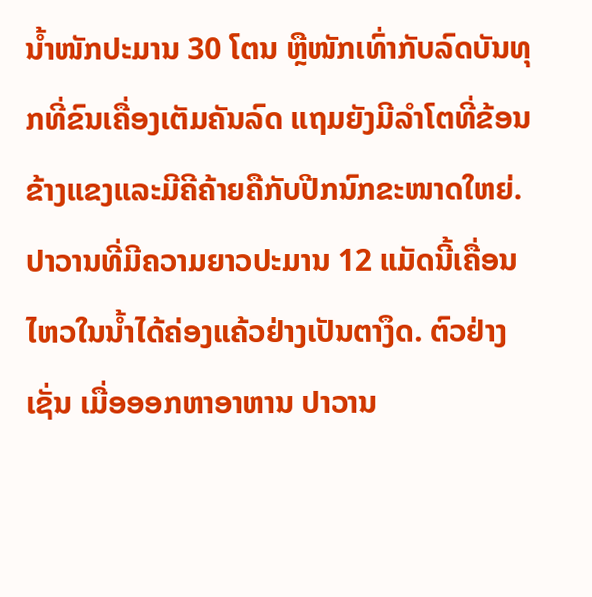ນ້ຳໜັກປະມານ 30 ໂຕນ ຫຼືໜັກເທົ່າກັບລົດບັນທຸກທີ່ຂົນເຄື່ອງເຕັມຄັນລົດ ແຖມຍັງມີລຳໂຕທີ່ຂ້ອນຂ້າງແຂງແລະມີຄີຄ້າຍຄືກັບປີກນົກຂະໜາດໃຫຍ່. ປາວານທີ່ມີຄວາມຍາວປະມານ 12 ແມັດນີ້ເຄື່ອນໄຫວໃນນ້ຳໄດ້ຄ່ອງແຄ້ວຢ່າງເປັນຕາງຶດ. ຕົວຢ່າງເຊັ່ນ ເມື່ອອອກຫາອາຫານ ປາວານ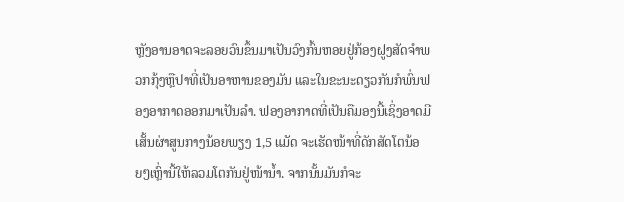ຫຼັງອານອາດຈະລອຍວົນຂຶ້ນມາເປັນວົງກົ້ນຫອຍຢູ່ກ້ອງຝູງສັດຈຳພວກກຸ້ງຫຼືປາທີ່ເປັນອາຫານຂອງມັນ ແລະໃນຂະນະດຽວກັນກໍພົ່ນຟອງອາກາດອອກມາເປັນລຳ. ຟອງອາກາດທີ່ເປັນຄືມອງນີ້ເຊິ່ງອາດມີເສັ້ນຜ່າສູນກາງນ້ອຍພຽງ 1,5 ແມັດ ຈະເຮັດໜ້າທີ່ດັກສັດໂຕນ້ອຍໆເຫຼົ່ານີ້ໃຫ້ລວມໂຕກັນຢູ່ໜ້ານ້ຳ. ຈາກນັ້ນມັນກໍຈະ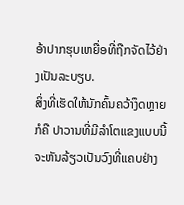ອ້າປາກຮຸບເຫຍື່ອທີ່ຖືກຈັດໄວ້ຢ່າງເປັນລະບຽບ.
ສິ່ງທີ່ເຮັດໃຫ້ນັກຄົ້ນຄວ້າງຶດຫຼາຍກໍຄື ປາວານທີ່ມີລຳໂຕແຂງແບບນີ້ຈະຫັນລ້ຽວເປັນວົງທີ່ແຄບຢ່າງ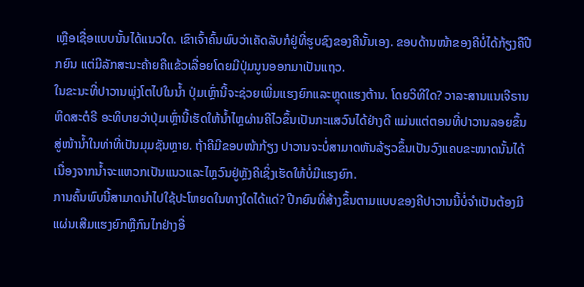ເຫຼືອເຊື່ອແບບນັ້ນໄດ້ແນວໃດ. ເຂົາເຈົ້າຄົ້ນພົບວ່າເຄັດລັບກໍຢູ່ທີ່ຮູບຊົງຂອງຄີນັ້ນເອງ. ຂອບດ້ານໜ້າຂອງຄີບໍ່ໄດ້ກ້ຽງຄືປີກຍົນ ແຕ່ມີລັກສະນະຄ້າຍຄືແຂ້ວເລື່ອຍໂດຍມີປຸ່ມນູນອອກມາເປັນແຖວ.
ໃນຂະນະທີ່ປາວານພຸ່ງໂຕໄປໃນນ້ຳ ປຸ່ມເຫຼົ່ານີ້ຈະຊ່ວຍເພີ່ມແຮງຍົກແລະຫຼຸດແຮງຕ້ານ. ໂດຍວິທີໃດ? ວາລະສານແນເຈີຣານຫິດສະຕໍຣີ ອະທິບາຍວ່າປຸ່ມເຫຼົ່ານີ້ເຮັດໃຫ້ນ້ຳໄຫຼຜ່ານຄີໄວຂຶ້ນເປັນກະແສວົນໄດ້ຢ່າງດີ ແມ່ນແຕ່ຕອນທີ່ປາວານລອຍຂຶ້ນສູ່ໜ້ານ້ຳໃນທ່າທີ່ເປັນມຸມຊັນຫຼາຍ. ຖ້າຄີມີຂອບໜ້າກ້ຽງ ປາວານຈະບໍ່ສາມາດຫັນລ້ຽວຂຶ້ນເປັນວົງແຄບຂະໜາດນັ້ນໄດ້ ເນື່ອງຈາກນ້ຳຈະແຫວກເປັນແນວແລະໄຫຼວົນຢູ່ຫຼັງຄີເຊິ່ງເຮັດໃຫ້ບໍ່ມີແຮງຍົກ.
ການຄົ້ນພົບນີ້ສາມາດນຳໄປໃຊ້ປະໂຫຍດໃນທາງໃດໄດ້ແດ່? ປີກຍົນທີ່ສ້າງຂຶ້ນຕາມແບບຂອງຄີປາວານນີ້ບໍ່ຈຳເປັນຕ້ອງມີແຜ່ນເສີມແຮງຍົກຫຼືກົນໄກຢ່າງອື່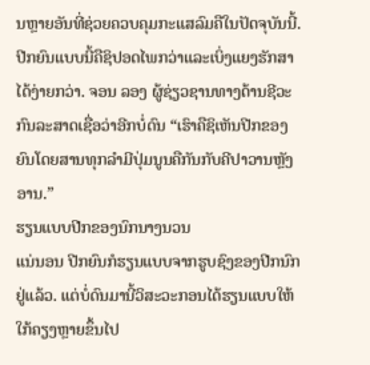ນຫຼາຍອັນທີ່ຊ່ວຍຄວບຄຸມກະແສລົມຄືໃນປັດຈຸບັນນີ້. ປີກຍົນແບບນີ້ຄືຊິປອດໄພກວ່າແລະເບິ່ງແຍງຮັກສາໄດ້ງ່າຍກວ່າ. ຈອນ ລອງ ຜູ້ຊ່ຽວຊານທາງດ້ານຊີວະກົນລະສາດເຊື່ອວ່າອີກບໍ່ດົນ “ເຮົາຄືຊິເຫັນປີກຂອງຍົນໂດຍສານທຸກລຳມີປຸ່ມນູນຄືກັນກັບຄີປາວານຫຼັງອານ.”
ຮຽນແບບປີກຂອງນົກນາງນວນ
ແນ່ນອນ ປີກຍົນກໍຮຽນແບບຈາກຮູບຊົງຂອງປີກນົກຢູ່ແລ້ວ. ແຕ່ບໍ່ດົນມານີ້ວິສະວະກອນໄດ້ຮຽນແບບໃຫ້ໃກ້ຄຽງຫຼາຍຂຶ້ນໄປ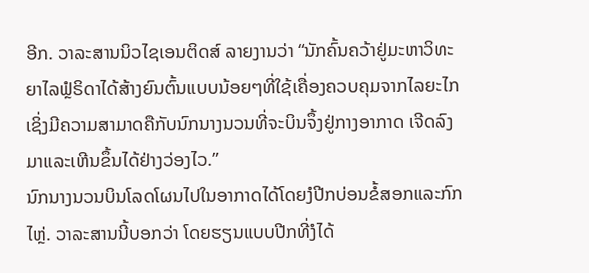ອີກ. ວາລະສານນິວໄຊເອນຕິດສ໌ ລາຍງານວ່າ “ນັກຄົ້ນຄວ້າຢູ່ມະຫາວິທະຍາໄລຟຼໍຣິດາໄດ້ສ້າງຍົນຕົ້ນແບບນ້ອຍໆທີ່ໃຊ້ເຄື່ອງຄວບຄຸມຈາກໄລຍະໄກເຊິ່ງມີຄວາມສາມາດຄືກັບນົກນາງນວນທີ່ຈະບິນຈຶ້ງຢູ່ກາງອາກາດ ເຈີດລົງມາແລະເຫີນຂຶ້ນໄດ້ຢ່າງວ່ອງໄວ.”
ນົກນາງນວນບິນໂລດໂຜນໄປໃນອາກາດໄດ້ໂດຍງໍປີກບ່ອນຂໍ້ສອກແລະກົກໄຫຼ່. ວາລະສານນີ້ບອກວ່າ ໂດຍຮຽນແບບປີກທີ່ງໍໄດ້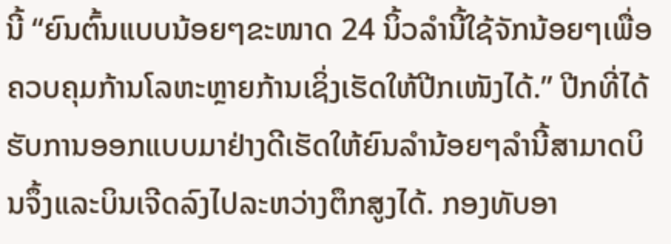ນີ້ “ຍົນຕົ້ນແບບນ້ອຍໆຂະໜາດ 24 ນິ້ວລຳນີ້ໃຊ້ຈັກນ້ອຍໆເພື່ອຄວບຄຸມກ້ານໂລຫະຫຼາຍກ້ານເຊິ່ງເຮັດໃຫ້ປີກເໜັງໄດ້.” ປີກທີ່ໄດ້ຮັບການອອກແບບມາຢ່າງດີເຮັດໃຫ້ຍົນລຳນ້ອຍໆລຳນີ້ສາມາດບິນຈຶ້ງແລະບິນເຈີດລົງໄປລະຫວ່າງຕຶກສູງໄດ້. ກອງທັບອາ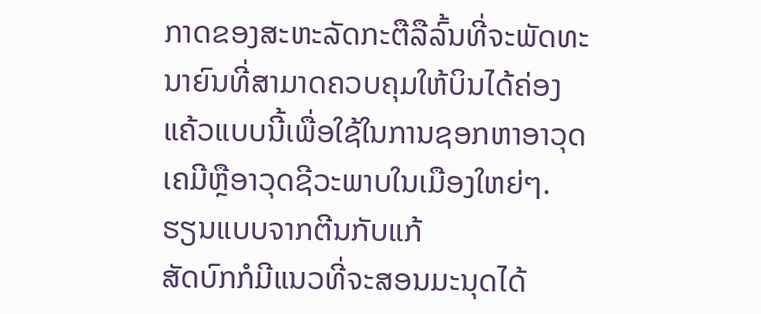ກາດຂອງສະຫະລັດກະຕືລືລົ້ນທີ່ຈະພັດທະນາຍົນທີ່ສາມາດຄວບຄຸມໃຫ້ບິນໄດ້ຄ່ອງແຄ້ວແບບນີ້ເພື່ອໃຊ້ໃນການຊອກຫາອາວຸດເຄມີຫຼືອາວຸດຊີວະພາບໃນເມືອງໃຫຍ່ໆ.
ຮຽນແບບຈາກຕີນກັບແກ້
ສັດບົກກໍມີແນວທີ່ຈະສອນມະນຸດໄດ້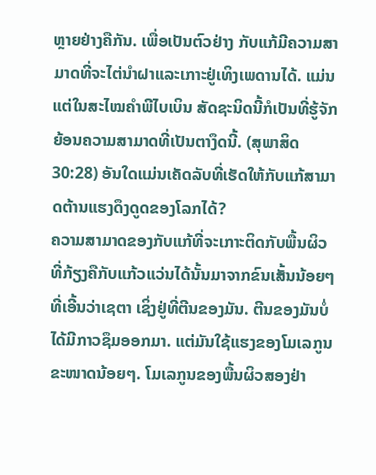ຫຼາຍຢ່າງຄືກັນ. ເພື່ອເປັນຕົວຢ່າງ ກັບແກ້ມີຄວາມສາມາດທີ່ຈະໄຕ່ນຳຝາແລະເກາະຢູ່ເທິງເພດານໄດ້. ແມ່ນແຕ່ໃນສະໄໝຄຳພີໄບເບິນ ສັດຊະນິດນີ້ກໍເປັນທີ່ຮູ້ຈັກຍ້ອນຄວາມສາມາດທີ່ເປັນຕາງຶດນີ້. (ສຸພາສິດ 30:28) ອັນໃດແມ່ນເຄັດລັບທີ່ເຮັດໃຫ້ກັບແກ້ສາມາດຕ້ານແຮງດຶງດູດຂອງໂລກໄດ້?
ຄວາມສາມາດຂອງກັບແກ້ທີ່ຈະເກາະຕິດກັບພື້ນຜິວທີ່ກ້ຽງຄືກັບແກ້ວແວ່ນໄດ້ນັ້ນມາຈາກຂົນເສັ້ນນ້ອຍໆທີ່ເອີ້ນວ່າເຊຕາ ເຊິ່ງຢູ່ທີ່ຕີນຂອງມັນ. ຕີນຂອງມັນບໍ່ໄດ້ມີກາວຊຶມອອກມາ. ແຕ່ມັນໃຊ້ແຮງຂອງໂມເລກູນຂະໜາດນ້ອຍໆ. ໂມເລກູນຂອງພື້ນຜິວສອງຢ່າ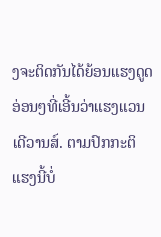ງຈະຕິດກັນໄດ້ຍ້ອນແຮງດູດອ່ອນໆທີ່ເອີ້ນວ່າແຮງແວນເດີວານສ໌. ຕາມປົກກະຕິ ແຮງນີ້ບໍ່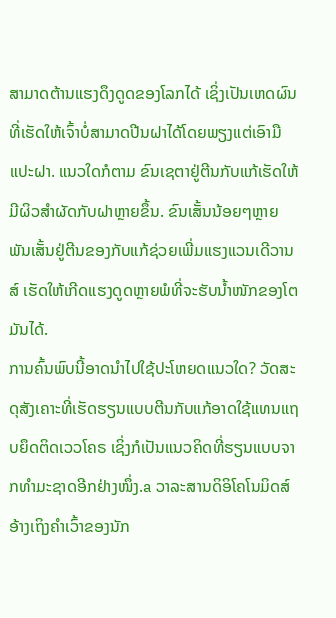ສາມາດຕ້ານແຮງດຶງດູດຂອງໂລກໄດ້ ເຊິ່ງເປັນເຫດຜົນທີ່ເຮັດໃຫ້ເຈົ້າບໍ່ສາມາດປີນຝາໄດ້ໂດຍພຽງແຕ່ເອົາມືແປະຝາ. ແນວໃດກໍຕາມ ຂົນເຊຕາຢູ່ຕີນກັບແກ້ເຮັດໃຫ້ມີຜິວສຳຜັດກັບຝາຫຼາຍຂຶ້ນ. ຂົນເສັ້ນນ້ອຍໆຫຼາຍພັນເສັ້ນຢູ່ຕີນຂອງກັບແກ້ຊ່ວຍເພີ່ມແຮງແວນເດີວານສ໌ ເຮັດໃຫ້ເກີດແຮງດູດຫຼາຍພໍທີ່ຈະຮັບນ້ຳໜັກຂອງໂຕມັນໄດ້.
ການຄົ້ນພົບນີ້ອາດນຳໄປໃຊ້ປະໂຫຍດແນວໃດ? ວັດສະດຸສັງເຄາະທີ່ເຮັດຮຽນແບບຕີນກັບແກ້ອາດໃຊ້ແທນແຖບຍຶດຕິດເວວໂຄຣ ເຊິ່ງກໍເປັນແນວຄິດທີ່ຮຽນແບບຈາກທຳມະຊາດອີກຢ່າງໜຶ່ງ.a ວາລະສານດິອິໂຄໂນມິດສ໌ ອ້າງເຖິງຄຳເວົ້າຂອງນັກ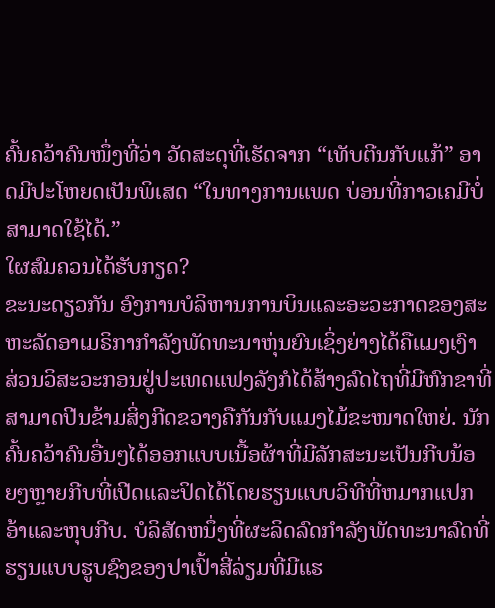ຄົ້ນຄວ້າຄົນໜຶ່ງທີ່ວ່າ ວັດສະດຸທີ່ເຮັດຈາກ “ເທັບຕີນກັບແກ້” ອາດມີປະໂຫຍດເປັນພິເສດ “ໃນທາງການແພດ ບ່ອນທີ່ກາວເຄມີບໍ່ສາມາດໃຊ້ໄດ້.”
ໃຜສົມຄວນໄດ້ຮັບກຽດ?
ຂະນະດຽວກັນ ອົງການບໍລິຫານການບິນແລະອະວະກາດຂອງສະຫະລັດອາເມຣິກາກຳລັງພັດທະນາຫຸ່ນຍົນເຊິ່ງຍ່າງໄດ້ຄືແມງເງົາ ສ່ວນວິສະວະກອນຢູ່ປະເທດແຟງລັງກໍໄດ້ສ້າງລົດໄຖທີ່ມີຫົກຂາທີ່ສາມາດປີນຂ້າມສິ່ງກີດຂວາງຄືກັນກັບແມງໄມ້ຂະໜາດໃຫຍ່. ນັກຄົ້ນຄວ້າຄົນອື່ນໆໄດ້ອອກແບບເນື້ອຜ້າທີ່ມີລັກສະນະເປັນກີບນ້ອຍໆຫຼາຍກີບທີ່ເປີດແລະປິດໄດ້ໂດຍຮຽນແບບວິທີທີ່ຫມາກແປກອ້າແລະຫຸບກີບ. ບໍລິສັດຫນຶ່ງທີ່ຜະລິດລົດກຳລັງພັດທະນາລົດທີ່ຮຽນແບບຮູບຊົງຂອງປາເປົ້າສີ່ລ່ຽມທີ່ມີແຮ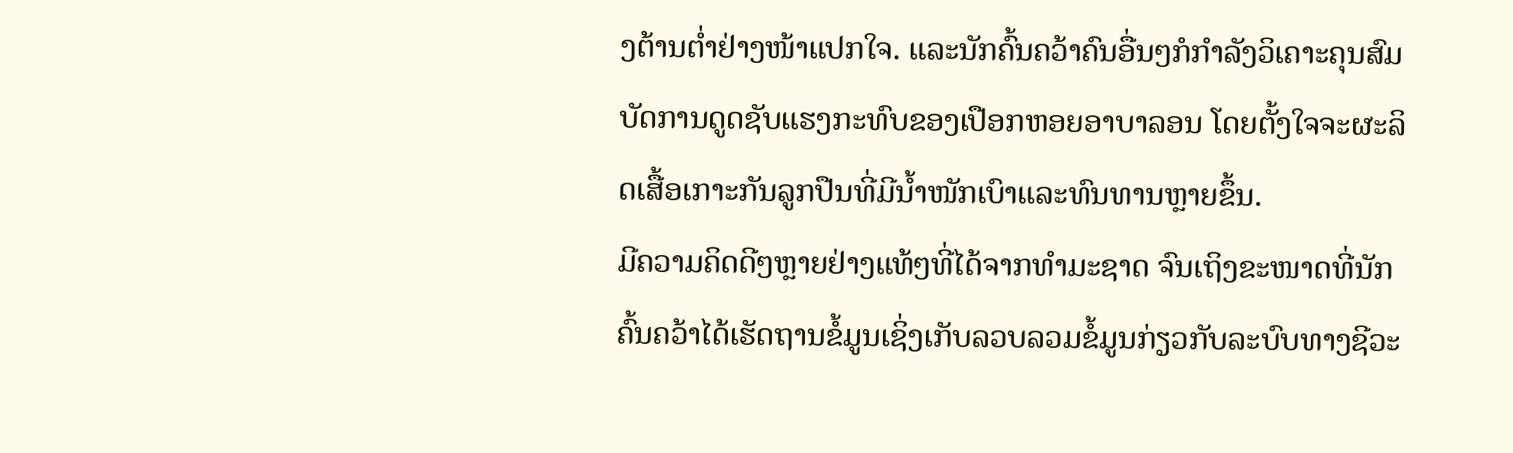ງຕ້ານຕ່ຳຢ່າງໜ້າແປກໃຈ. ແລະນັກຄົ້ນຄວ້າຄົນອື່ນໆກໍກຳລັງວິເຄາະຄຸນສົມບັດການດູດຊັບແຮງກະທົບຂອງເປືອກຫອຍອາບາລອນ ໂດຍຕັ້ງໃຈຈະຜະລິດເສື້ອເກາະກັນລູກປືນທີ່ມີນ້ຳໜັກເບົາແລະທົນທານຫຼາຍຂຶ້ນ.
ມີຄວາມຄິດດີໆຫຼາຍຢ່າງແທ້ໆທີ່ໄດ້ຈາກທຳມະຊາດ ຈົນເຖິງຂະໜາດທີ່ນັກຄົ້ນຄວ້າໄດ້ເຮັດຖານຂໍ້ມູນເຊິ່ງເກັບລວບລວມຂໍ້ມູນກ່ຽວກັບລະບົບທາງຊີວະ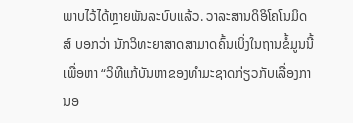ພາບໄວ້ໄດ້ຫຼາຍພັນລະບົບແລ້ວ. ວາລະສານດິອິໂຄໂນມິດສ໌ ບອກວ່າ ນັກວິທະຍາສາດສາມາດຄົ້ນເບິ່ງໃນຖານຂໍ້ມູນນີ້ເພື່ອຫາ “ວິທີແກ້ບັນຫາຂອງທຳມະຊາດກ່ຽວກັບເລື່ອງການອ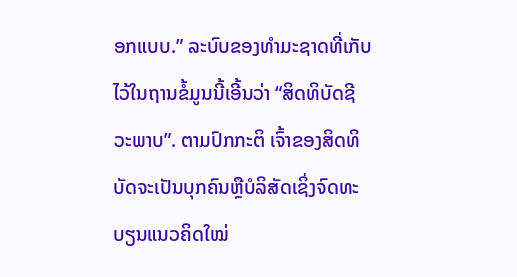ອກແບບ.” ລະບົບຂອງທຳມະຊາດທີ່ເກັບໄວ້ໃນຖານຂໍ້ມູນນີ້ເອີ້ນວ່າ “ສິດທິບັດຊີວະພາບ”. ຕາມປົກກະຕິ ເຈົ້າຂອງສິດທິບັດຈະເປັນບຸກຄົນຫຼືບໍລິສັດເຊິ່ງຈົດທະບຽນແນວຄິດໃໝ່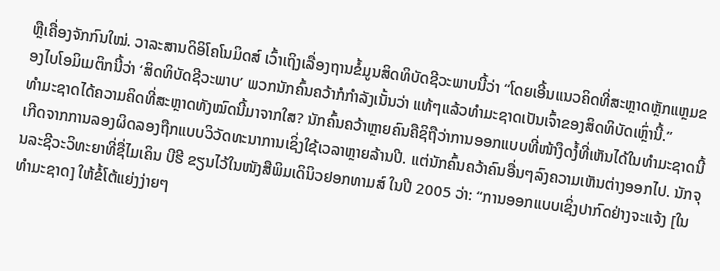ຫຼືເຄື່ອງຈັກກົນໃໝ່. ວາລະສານດິອິໂຄໂນມິດສ໌ ເວົ້າເຖິງເລື່ອງຖານຂໍ້ມູນສິດທິບັດຊີວະພາບນີ້ວ່າ “ໂດຍເອີ້ນແນວຄິດທີ່ສະຫຼາດຫຼັກແຫຼມຂອງໄບໂອມິເມຕິກນີ້ວ່າ ‘ສິດທິບັດຊີວະພາບ’ ພວກນັກຄົ້ນຄວ້າກໍກຳລັງເນັ້ນວ່າ ແທ້ໆແລ້ວທຳມະຊາດເປັນເຈົ້າຂອງສິດທິບັດເຫຼົ່ານີ້.”
ທຳມະຊາດໄດ້ຄວາມຄິດທີ່ສະຫຼາດທັງໝົດນີ້ມາຈາກໃສ? ນັກຄົ້ນຄວ້າຫຼາຍຄົນຄືຊິຖືວ່າການອອກແບບທີ່ໜ້າງຶດງໍ້ທີ່ເຫັນໄດ້ໃນທຳມະຊາດນີ້ເກີດຈາກການລອງຜິດລອງຖືກແບບວິວັດທະນາການເຊິ່ງໃຊ້ເວລາຫຼາຍລ້ານປີ. ແຕ່ນັກຄົ້ນຄວ້າຄົນອື່ນໆລົງຄວາມເຫັນຕ່າງອອກໄປ. ນັກຈຸນລະຊີວະວິທະຍາທີ່ຊື່ໄມເຄິນ ບີຮີ ຂຽນໄວ້ໃນໜັງສືພິມເດິນິວຢອກທາມສ໌ ໃນປີ 2005 ວ່າ: “ການອອກແບບເຊິ່ງປາກົດຢ່າງຈະແຈ້ງ [ໃນທຳມະຊາດ] ໃຫ້ຂໍ້ໂຕ້ແຍ່ງງ່າຍໆ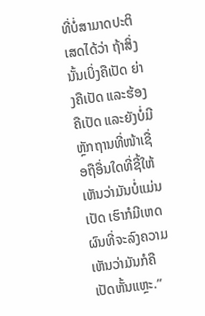ທີ່ບໍ່ສາມາດປະຕິເສດໄດ້ວ່າ ຖ້າສິ່ງນັ້ນເບິ່ງຄືເປັດ ຍ່າງຄືເປັດ ແລະຮ້ອງຄືເປັດ ແລະຍັງບໍ່ມີຫຼັກຖານທີ່ໜ້າເຊື່ອຖືອື່ນໃດທີ່ຊີ້ໃຫ້ເຫັນວ່າມັນບໍ່ແມ່ນເປັດ ເຮົາກໍມີເຫດຜົນທີ່ຈະລົງຄວາມເຫັນວ່າມັນກໍຄືເປັດຫັ້ນແຫຼະ.”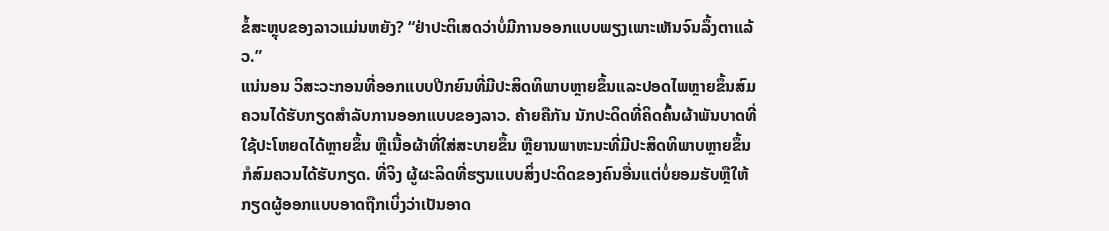ຂໍ້ສະຫຼຸບຂອງລາວແມ່ນຫຍັງ? “ຢ່າປະຕິເສດວ່າບໍ່ມີການອອກແບບພຽງເພາະເຫັນຈົນລຶ້ງຕາແລ້ວ.”
ແນ່ນອນ ວິສະວະກອນທີ່ອອກແບບປີກຍົນທີ່ມີປະສິດທິພາບຫຼາຍຂຶ້ນແລະປອດໄພຫຼາຍຂຶ້ນສົມຄວນໄດ້ຮັບກຽດສຳລັບການອອກແບບຂອງລາວ. ຄ້າຍຄືກັນ ນັກປະດິດທີ່ຄິດຄົ້ນຜ້າພັນບາດທີ່ໃຊ້ປະໂຫຍດໄດ້ຫຼາຍຂຶ້ນ ຫຼືເນື້ອຜ້າທີ່ໃສ່ສະບາຍຂຶ້ນ ຫຼືຍານພາຫະນະທີ່ມີປະສິດທິພາບຫຼາຍຂຶ້ນ ກໍສົມຄວນໄດ້ຮັບກຽດ. ທີ່ຈິງ ຜູ້ຜະລິດທີ່ຮຽນແບບສິ່ງປະດິດຂອງຄົນອື່ນແຕ່ບໍ່ຍອມຮັບຫຼືໃຫ້ກຽດຜູ້ອອກແບບອາດຖືກເບິ່ງວ່າເປັນອາດ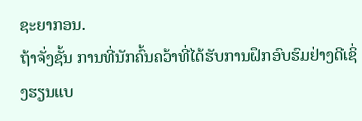ຊະຍາກອນ.
ຖ້າຈັ່ງຊັ້ນ ການທີ່ນັກຄົ້ນຄວ້າທີ່ໄດ້ຮັບການຝຶກອົບຮົມຢ່າງດີເຊິ່ງຮຽນແບ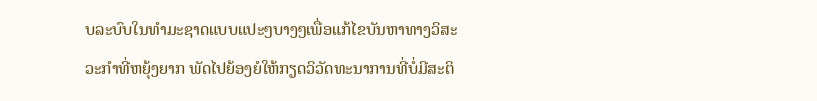ບລະບົບໃນທຳມະຊາດແບບແປະໆບາງໆເພື່ອແກ້ໄຂບັນຫາທາງວິສະວະກຳທີ່ຫຍຸ້ງຍາກ ພັດໄປຍ້ອງຍໍໃຫ້ກຽດວິວັດທະນາການທີ່ບໍ່ມີສະຕິ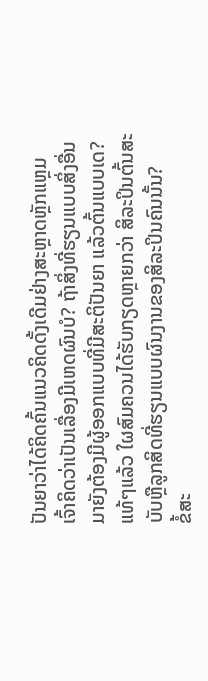ປັນຍາວ່າໄດ້ຄິດຄົ້ນແນວຄິດດັ້ງເດີມຢ່າງສະຫຼາດຫຼັກແຫຼມ ເຈົ້າຄິດວ່າເປັນເລື່ອງມີເຫດຜົນບໍ? ຖ້າສິ່ງທີ່ຮຽນແບບສິ່ງອື່ນມາຍັງຕ້ອງມີຜູ້ອອກແບບທີ່ມີສະຕິປັນຍາ ແລ້ວຕົ້ນແບບເດ? ແທ້ໆແລ້ວ ໃຜສົມຄວນໄດ້ຮັບກຽດຫຼາຍກວ່າ ສິລະປິນຕົ້ນສະບັບຫຼືລູກສິດທີ່ຮຽນແບບຜົນງານຂອງສິລະປິນຄົນນັ້ນ?
ຂໍ້ສະ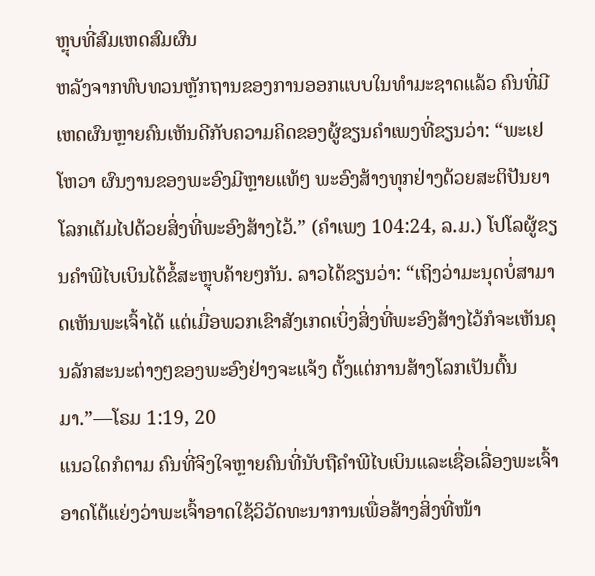ຫຼຸບທີ່ສົມເຫດສົມຜົນ
ຫລັງຈາກທົບທວນຫຼັກຖານຂອງການອອກແບບໃນທຳມະຊາດແລ້ວ ຄົນທີ່ມີເຫດຜົນຫຼາຍຄົນເຫັນດີກັບຄວາມຄິດຂອງຜູ້ຂຽນຄຳເພງທີ່ຂຽນວ່າ: “ພະເຢໂຫວາ ຜົນງານຂອງພະອົງມີຫຼາຍແທ້ໆ ພະອົງສ້າງທຸກຢ່າງດ້ວຍສະຕິປັນຍາ ໂລກເຕັມໄປດ້ວຍສິ່ງທີ່ພະອົງສ້າງໄວ້.” (ຄຳເພງ 104:24, ລ.ມ.) ໂປໂລຜູ້ຂຽນຄຳພີໄບເບິນໄດ້ຂໍ້ສະຫຼຸບຄ້າຍໆກັນ. ລາວໄດ້ຂຽນວ່າ: “ເຖິງວ່າມະນຸດບໍ່ສາມາດເຫັນພະເຈົ້າໄດ້ ແຕ່ເມື່ອພວກເຂົາສັງເກດເບິ່ງສິ່ງທີ່ພະອົງສ້າງໄວ້ກໍຈະເຫັນຄຸນລັກສະນະຕ່າງໆຂອງພະອົງຢ່າງຈະແຈ້ງ ຕັ້ງແຕ່ການສ້າງໂລກເປັນຕົ້ນມາ.”—ໂຣມ 1:19, 20
ແນວໃດກໍຕາມ ຄົນທີ່ຈິງໃຈຫຼາຍຄົນທີ່ນັບຖືຄຳພີໄບເບິນແລະເຊື່ອເລື່ອງພະເຈົ້າອາດໂຕ້ແຍ່ງວ່າພະເຈົ້າອາດໃຊ້ວິວັດທະນາການເພື່ອສ້າງສິ່ງທີ່ໜ້າ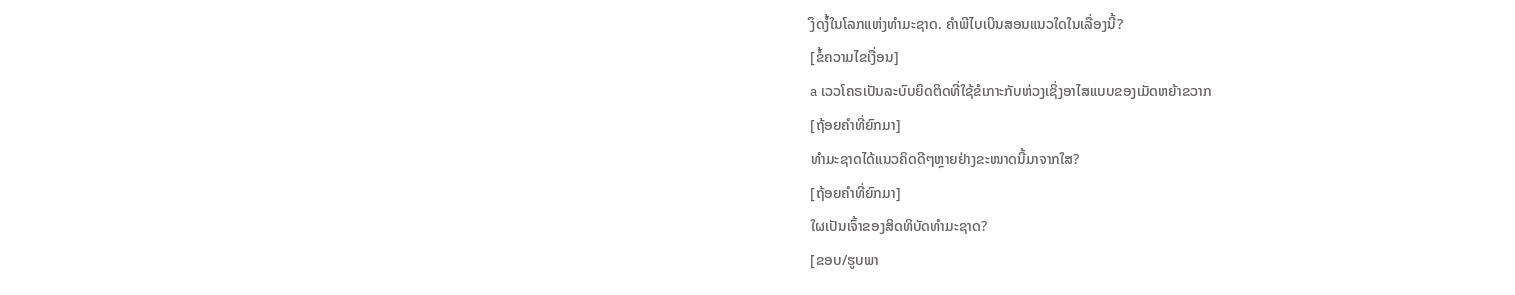ງຶດງໍ້ໃນໂລກແຫ່ງທຳມະຊາດ. ຄຳພີໄບເບິນສອນແນວໃດໃນເລື່ອງນີ້?
[ຂໍ້ຄວາມໄຂເງື່ອນ]
a ເວວໂຄຣເປັນລະບົບຍຶດຕິດທີ່ໃຊ້ຂໍເກາະກັບຫ່ວງເຊິ່ງອາໄສແບບຂອງເມັດຫຍ້າຂວາກ
[ຖ້ອຍຄຳທີ່ຍົກມາ]
ທຳມະຊາດໄດ້ແນວຄິດດີໆຫຼາຍຢ່າງຂະໜາດນີ້ມາຈາກໃສ?
[ຖ້ອຍຄຳທີ່ຍົກມາ]
ໃຜເປັນເຈົ້າຂອງສິດທິບັດທຳມະຊາດ?
[ຂອບ/ຮູບພາ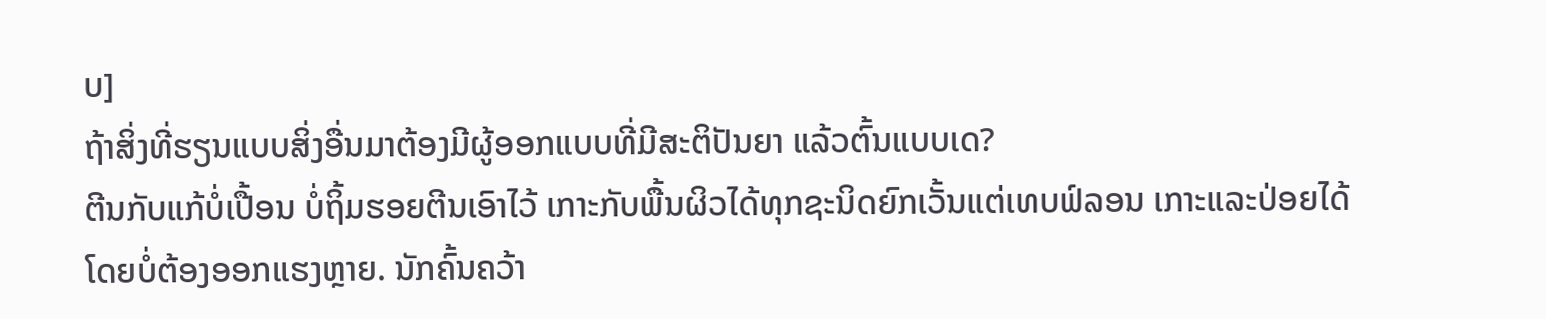ບ]
ຖ້າສິ່ງທີ່ຮຽນແບບສິ່ງອື່ນມາຕ້ອງມີຜູ້ອອກແບບທີ່ມີສະຕິປັນຍາ ແລ້ວຕົ້ນແບບເດ?
ຕີນກັບແກ້ບໍ່ເປື້ອນ ບໍ່ຖິ້ມຮອຍຕີນເອົາໄວ້ ເກາະກັບພື້ນຜິວໄດ້ທຸກຊະນິດຍົກເວັ້ນແຕ່ເທບຟ໌ລອນ ເກາະແລະປ່ອຍໄດ້ໂດຍບໍ່ຕ້ອງອອກແຮງຫຼາຍ. ນັກຄົ້ນຄວ້າ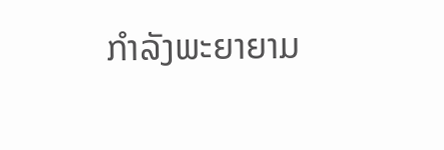ກຳລັງພະຍາຍາມ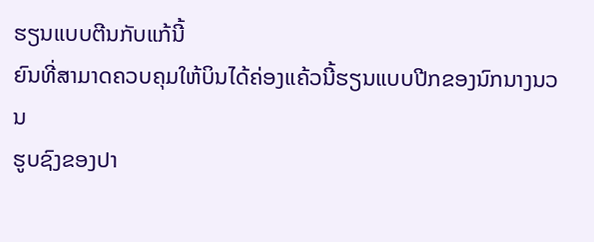ຮຽນແບບຕີນກັບແກ້ນີ້
ຍົນທີ່ສາມາດຄວບຄຸມໃຫ້ບິນໄດ້ຄ່ອງແຄ້ວນີ້ຮຽນແບບປີກຂອງນົກນາງນວນ
ຮູບຊົງຂອງປາ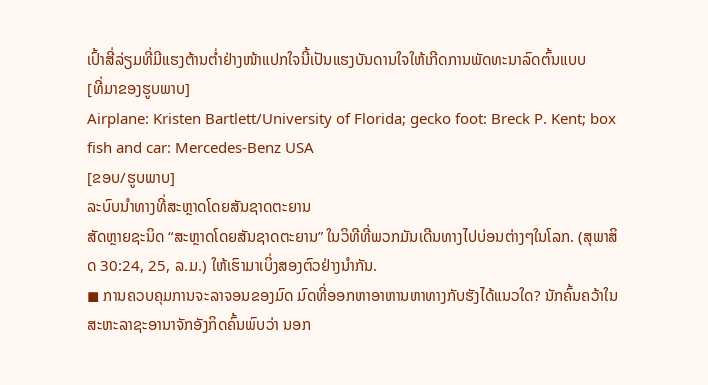ເປົ້າສີ່ລ່ຽມທີ່ມີແຮງຕ້ານຕ່ຳຢ່າງໜ້າແປກໃຈນີ້ເປັນແຮງບັນດານໃຈໃຫ້ເກີດການພັດທະນາລົດຕົ້ນແບບ
[ທີ່ມາຂອງຮູບພາບ]
Airplane: Kristen Bartlett/University of Florida; gecko foot: Breck P. Kent; box fish and car: Mercedes-Benz USA
[ຂອບ/ຮູບພາບ]
ລະບົບນຳທາງທີ່ສະຫຼາດໂດຍສັນຊາດຕະຍານ
ສັດຫຼາຍຊະນິດ “ສະຫຼາດໂດຍສັນຊາດຕະຍານ” ໃນວິທີທີ່ພວກມັນເດີນທາງໄປບ່ອນຕ່າງໆໃນໂລກ. (ສຸພາສິດ 30:24, 25, ລ.ມ.) ໃຫ້ເຮົາມາເບິ່ງສອງຕົວຢ່າງນຳກັນ.
◼ ການຄວບຄຸມການຈະລາຈອນຂອງມົດ ມົດທີ່ອອກຫາອາຫານຫາທາງກັບຮັງໄດ້ແນວໃດ? ນັກຄົ້ນຄວ້າໃນສະຫະລາຊະອານາຈັກອັງກິດຄົ້ນພົບວ່າ ນອກ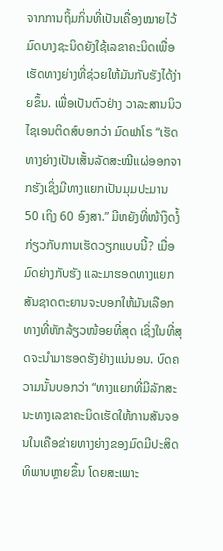ຈາກການຖິ້ມກິ່ນທີ່ເປັນເຄື່ອງໝາຍໄວ້ ມົດບາງຊະນິດຍັງໃຊ້ເລຂາຄະນິດເພື່ອເຮັດທາງຍ່າງທີ່ຊ່ວຍໃຫ້ມັນກັບຮັງໄດ້ງ່າຍຂຶ້ນ. ເພື່ອເປັນຕົວຢ່າງ ວາລະສານນິວໄຊເອນຕິດສ໌ບອກວ່າ ມົດຟາໂຣ “ເຮັດທາງຍ່າງເປັນເສັ້ນລັດສະໝີແຜ່ອອກຈາກຮັງເຊິ່ງມີທາງແຍກເປັນມຸມປະມານ 50 ເຖິງ 60 ອົງສາ.” ມີຫຍັງທີ່ໜ້າງຶດງໍ້ກ່ຽວກັບການເຮັດວຽກແບບນີ້? ເມື່ອມົດຍ່າງກັບຮັງ ແລະມາຮອດທາງແຍກ ສັນຊາດຕະຍານຈະບອກໃຫ້ມັນເລືອກທາງທີ່ຫັກລ້ຽວໜ້ອຍທີ່ສຸດ ເຊິ່ງໃນທີ່ສຸດຈະນຳມາຮອດຮັງຢ່າງແນ່ນອນ. ບົດຄວາມນັ້ນບອກວ່າ “ທາງແຍກທີ່ມີລັກສະນະທາງເລຂາຄະນິດເຮັດໃຫ້ການສັນຈອນໃນເຄືອຂ່າຍທາງຍ່າງຂອງມົດມີປະສິດທິພາບຫຼາຍຂຶ້ນ ໂດຍສະເພາະ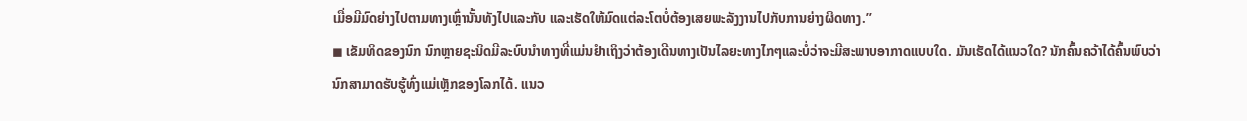ເມື່ອມີມົດຍ່າງໄປຕາມທາງເຫຼົ່ານັ້ນທັງໄປແລະກັບ ແລະເຮັດໃຫ້ມົດແຕ່ລະໂຕບໍ່ຕ້ອງເສຍພະລັງງານໄປກັບການຍ່າງຜິດທາງ.”
◼ ເຂັມທິດຂອງນົກ ນົກຫຼາຍຊະນິດມີລະບົບນຳທາງທີ່ແມ່ນຢຳເຖິງວ່າຕ້ອງເດີນທາງເປັນໄລຍະທາງໄກໆແລະບໍ່ວ່າຈະມີສະພາບອາກາດແບບໃດ. ມັນເຮັດໄດ້ແນວໃດ? ນັກຄົ້ນຄວ້າໄດ້ຄົ້ນພົບວ່ານົກສາມາດຮັບຮູ້ທົ່ງແມ່ເຫຼັກຂອງໂລກໄດ້. ແນວ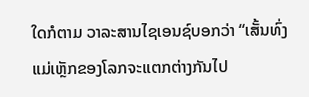ໃດກໍຕາມ ວາລະສານໄຊເອນຊ໌ບອກວ່າ “ເສັ້ນທົ່ງແມ່ເຫຼັກຂອງໂລກຈະແຕກຕ່າງກັນໄປ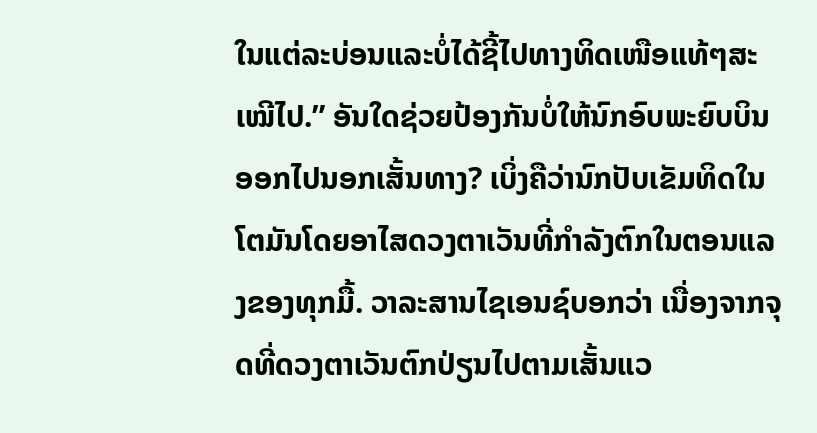ໃນແຕ່ລະບ່ອນແລະບໍ່ໄດ້ຊີ້ໄປທາງທິດເໜືອແທ້ໆສະເໝີໄປ.” ອັນໃດຊ່ວຍປ້ອງກັນບໍ່ໃຫ້ນົກອົບພະຍົບບິນອອກໄປນອກເສັ້ນທາງ? ເບິ່ງຄືວ່ານົກປັບເຂັມທິດໃນໂຕມັນໂດຍອາໄສດວງຕາເວັນທີ່ກຳລັງຕົກໃນຕອນແລງຂອງທຸກມື້. ວາລະສານໄຊເອນຊ໌ບອກວ່າ ເນື່ອງຈາກຈຸດທີ່ດວງຕາເວັນຕົກປ່ຽນໄປຕາມເສັ້ນແວ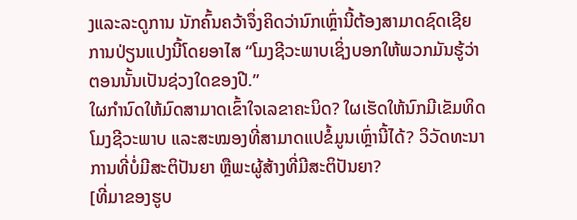ງແລະລະດູການ ນັກຄົ້ນຄວ້າຈຶ່ງຄິດວ່ານົກເຫຼົ່ານີ້ຕ້ອງສາມາດຊົດເຊີຍການປ່ຽນແປງນີ້ໂດຍອາໄສ “ໂມງຊີວະພາບເຊິ່ງບອກໃຫ້ພວກມັນຮູ້ວ່າຕອນນັ້ນເປັນຊ່ວງໃດຂອງປີ.”
ໃຜກຳນົດໃຫ້ມົດສາມາດເຂົ້າໃຈເລຂາຄະນິດ? ໃຜເຮັດໃຫ້ນົກມີເຂັມທິດ ໂມງຊີວະພາບ ແລະສະໝອງທີ່ສາມາດແປຂໍ້ມູນເຫຼົ່ານີ້ໄດ້? ວິວັດທະນາການທີ່ບໍ່ມີສະຕິປັນຍາ ຫຼືພະຜູ້ສ້າງທີ່ມີສະຕິປັນຍາ?
[ທີ່ມາຂອງຮູບ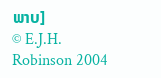ພາບ]
© E.J.H. Robinson 2004